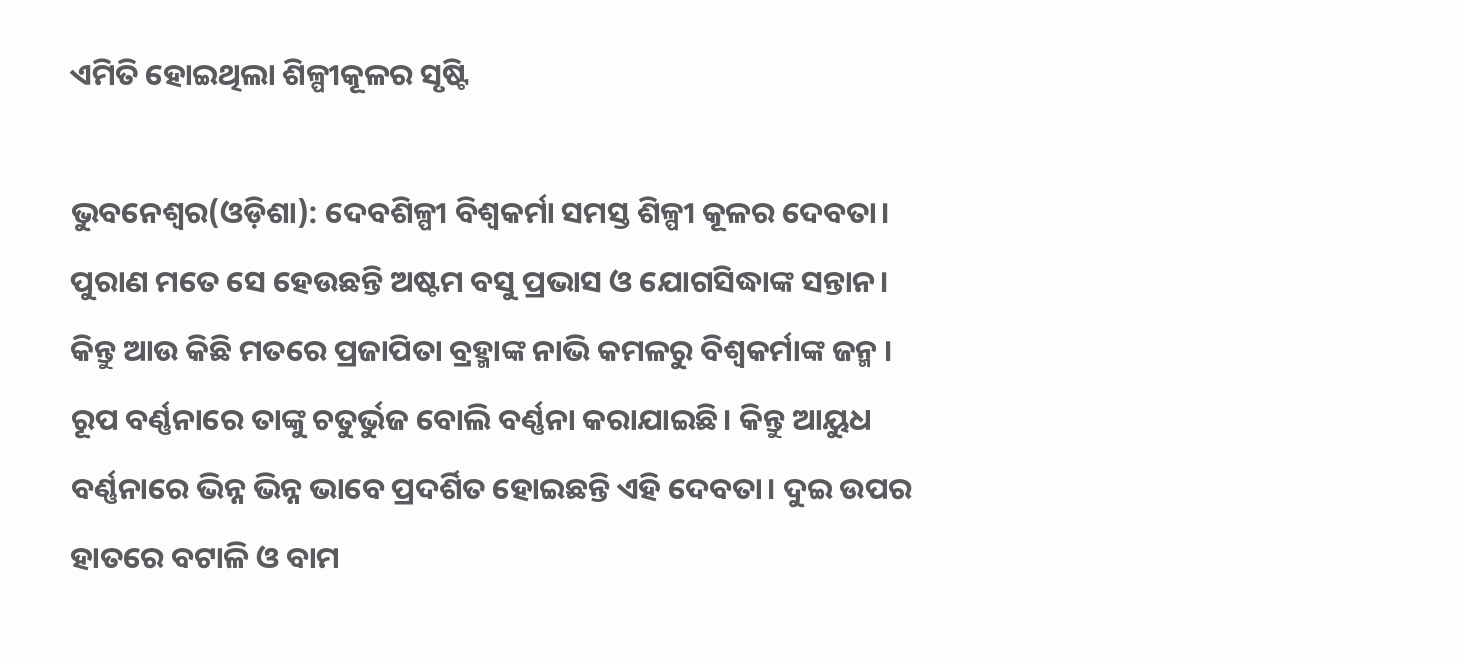ଏମିତି ହୋଇଥିଲା ଶିଳ୍ପୀକୂଳର ସୃଷ୍ଟି

ଭୁବନେଶ୍ୱର(ଓଡ଼ିଶା): ଦେବଶିଳ୍ପୀ ବିଶ୍ୱକର୍ମା ସମସ୍ତ ଶିଳ୍ପୀ କୂଳର ଦେବତା। ପୁରାଣ ମତେ ସେ ହେଉଛନ୍ତି ଅଷ୍ଟମ ବସୁ ପ୍ରଭାସ ଓ ଯୋଗସିଦ୍ଧାଙ୍କ ସନ୍ତାନ। କିନ୍ତୁ ଆଉ କିଛି ମତରେ ପ୍ରଜାପିତା ବ୍ରହ୍ମାଙ୍କ ନାଭି କମଳରୁ ବିଶ୍ୱକର୍ମାଙ୍କ ଜନ୍ମ । ରୂପ ବର୍ଣ୍ଣନାରେ ତାଙ୍କୁ ଚତୁର୍ଭୁଜ ବୋଲି ବର୍ଣ୍ଣନା କରାଯାଇଛି। କିନ୍ତୁ ଆୟୁଧ ବର୍ଣ୍ଣନାରେ ଭିନ୍ନ ଭିନ୍ନ ଭାବେ ପ୍ରଦର୍ଶିତ ହୋଇଛନ୍ତି ଏହି ଦେବତା। ଦୁଇ ଉପର ହାତରେ ବଟାଳି ଓ ବାମ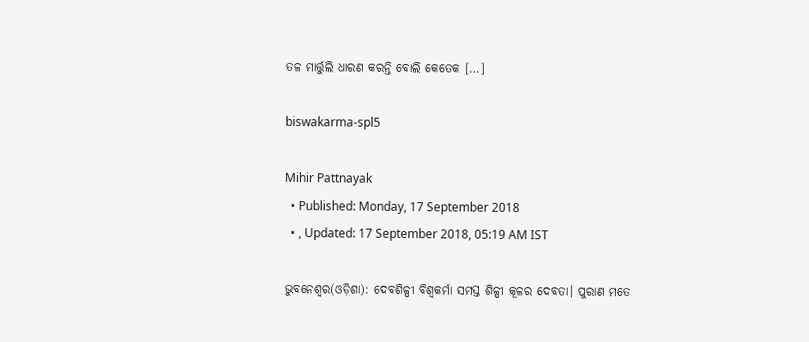ତଳ ମାର୍ତ୍ତୁଲି ଧାରଣ କରନ୍ତି ବୋଲି କେତେକ […]

biswakarma-spl5

Mihir Pattnayak
  • Published: Monday, 17 September 2018
  • , Updated: 17 September 2018, 05:19 AM IST

ଭୁବନେଶ୍ୱର(ଓଡ଼ିଶା): ଦେବଶିଳ୍ପୀ ବିଶ୍ୱକର୍ମା ସମସ୍ତ ଶିଳ୍ପୀ କୂଳର ଦେବତା। ପୁରାଣ ମତେ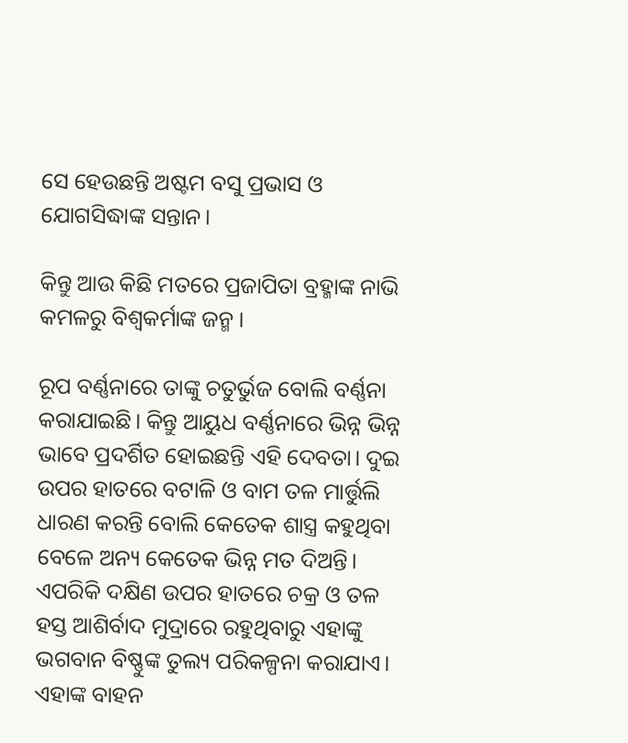ସେ ହେଉଛନ୍ତି ଅଷ୍ଟମ ବସୁ ପ୍ରଭାସ ଓ ଯୋଗସିଦ୍ଧାଙ୍କ ସନ୍ତାନ।

କିନ୍ତୁ ଆଉ କିଛି ମତରେ ପ୍ରଜାପିତା ବ୍ରହ୍ମାଙ୍କ ନାଭି କମଳରୁ ବିଶ୍ୱକର୍ମାଙ୍କ ଜନ୍ମ ।

ରୂପ ବର୍ଣ୍ଣନାରେ ତାଙ୍କୁ ଚତୁର୍ଭୁଜ ବୋଲି ବର୍ଣ୍ଣନା କରାଯାଇଛି। କିନ୍ତୁ ଆୟୁଧ ବର୍ଣ୍ଣନାରେ ଭିନ୍ନ ଭିନ୍ନ ଭାବେ ପ୍ରଦର୍ଶିତ ହୋଇଛନ୍ତି ଏହି ଦେବତା। ଦୁଇ ଉପର ହାତରେ ବଟାଳି ଓ ବାମ ତଳ ମାର୍ତ୍ତୁଲି ଧାରଣ କରନ୍ତି ବୋଲି କେତେକ ଶାସ୍ତ୍ର କହୁଥିବା ବେଳେ ଅନ୍ୟ କେତେକ ଭିନ୍ନ ମତ ଦିଅନ୍ତି। ଏପରିକି ଦକ୍ଷିଣ ଉପର ହାତରେ ଚକ୍ର ଓ ତଳ ହସ୍ତ ଆଶିର୍ବାଦ ମୁଦ୍ରାରେ ରହୁଥିବାରୁ ଏହାଙ୍କୁ ଭଗବାନ ବିଷ୍ଣୁଙ୍କ ତୁଲ୍ୟ ପରିକଳ୍ପନା କରାଯାଏ। ଏହାଙ୍କ ବାହନ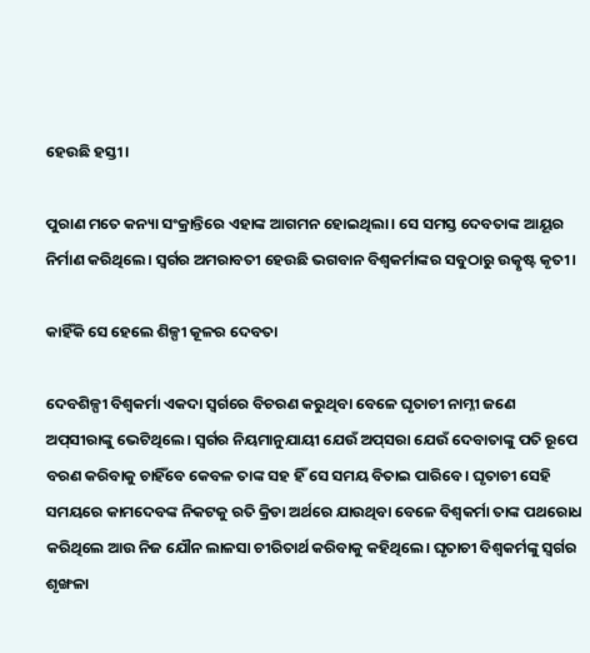ହେଉଛି ହସ୍ତୀ।

ପୁରାଣ ମତେ କନ୍ୟା ସଂକ୍ରାନ୍ତିରେ ଏହାଙ୍କ ଆଗମନ ହୋଇଥିଲା। ସେ ସମସ୍ତ ଦେବତାଙ୍କ ଆୟୂର ନିର୍ମାଣ କରିଥିଲେ। ସ୍ୱର୍ଗର ଅମରାବତୀ ହେଉଛି ଭଗବାନ ବିଶ୍ୱକର୍ମାଙ୍କର ସବୁଠାରୁ ଉତ୍କୃଷ୍ଟ କୃତୀ।

କାହିଁକି ସେ ହେଲେ ଶିଳ୍ପୀ କୂଳର ଦେବତା

ଦେବଶିଳ୍ପୀ ବିଶ୍ୱକର୍ମା ଏକଦା ସ୍ୱର୍ଗରେ ବିଚରଣ କରୁଥିବା ବେଳେ ଘୃତାଚୀ ନାମ୍ନୀ ଜଣେ ଅପ୍‌ସୀରାଙ୍କୁ ଭେଟିଥିଲେ। ସ୍ୱର୍ଗର ନିୟମାନୁଯାୟୀ ଯେଉଁ ଅପ୍‌ସରା ଯେଉଁ ଦେବାତାଙ୍କୁ ପତି ରୂପେ ବରଣ କରିବାକୁ ଚାହିଁବେ କେବଳ ତାଙ୍କ ସହ ହିଁ ସେ ସମୟ ବିତାଇ ପାରିବେ। ଘୃତାଚୀ ସେହି ସମୟରେ କାମଦେବଙ୍କ ନିକଟକୁ ରତି କ୍ରିଡା ଅର୍ଥରେ ଯାଉଥିବା ବେଳେ ବିଶ୍ୱକର୍ମା ତାଙ୍କ ପଥରୋଧ କରିଥିଲେ ଆଉ ନିଜ ଯୌନ ଲାଳସା ଚୀରିତାର୍ଥ କରିବାକୁ କହିଥିଲେ। ଘୃତାଚୀ ବିଶ୍ୱକର୍ମଙ୍କୁ ସ୍ୱର୍ଗର ଶୃଙ୍ଖଳା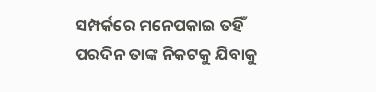ସମ୍ପର୍କରେ ମନେପକାଇ ତହିଁ ପରଦିନ ତାଙ୍କ ନିକଟକୁ ଯିବାକୁ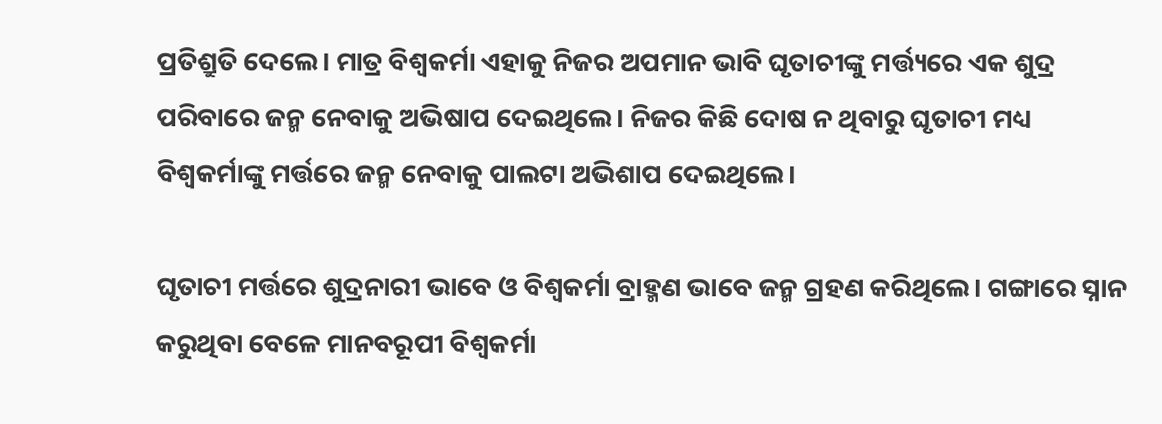ପ୍ରତିଶ୍ରୁତି ଦେଲେ। ମାତ୍ର ବିଶ୍ୱକର୍ମା ଏହାକୁ ନିଜର ଅପମାନ ଭାବି ଘୃତାଚୀଙ୍କୁ ମର୍ତ୍ତ୍ୟରେ ଏକ ଶୁଦ୍ର ପରିବାରେ ଜନ୍ମ ନେବାକୁ ଅଭିଷାପ ଦେଇଥିଲେ। ନିଜର କିଛି ଦୋଷ ନ ଥିବାରୁ ଘୃତାଚୀ ମଧ୍ୟ ବିଶ୍ୱକର୍ମାଙ୍କୁ ମର୍ତ୍ତରେ ଜନ୍ମ ନେବାକୁ ପାଲଟା ଅଭିଶାପ ଦେଇଥିଲେ।

ଘୃତାଚୀ ମର୍ତ୍ତରେ ଶୁଦ୍ରନାରୀ ଭାବେ ଓ ବିଶ୍ୱକର୍ମା ବ୍ରାହ୍ମଣ ଭାବେ ଜନ୍ମ ଗ୍ରହଣ କରିଥିଲେ। ଗଙ୍ଗାରେ ସ୍ନାନ କରୁଥିବା ବେଳେ ମାନବରୂପୀ ବିଶ୍ୱକର୍ମା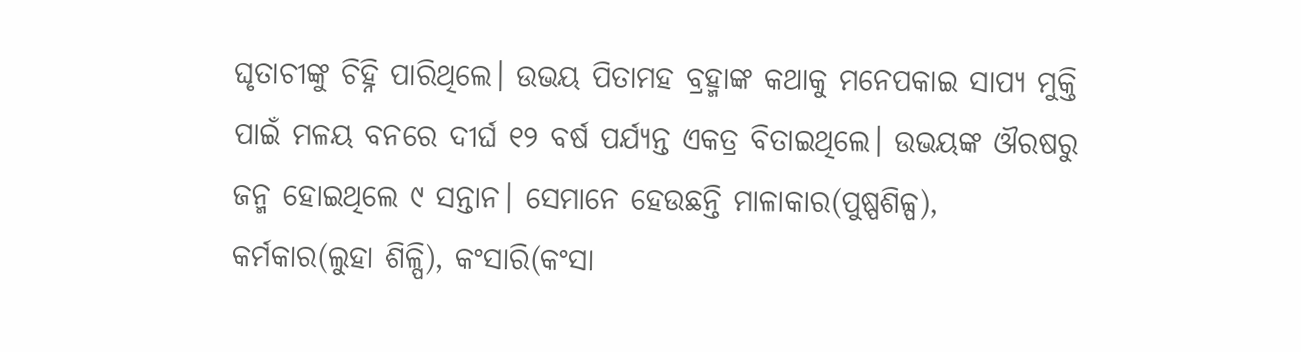ଘୃତାଚୀଙ୍କୁ ଚିହ୍ନି ପାରିଥିଲେ। ଉଭୟ ପିତାମହ ବ୍ରହ୍ମାଙ୍କ କଥାକୁ ମନେପକାଇ ସାପ୍ୟ ମୁକ୍ତି ପାଇଁ ମଳୟ ବନରେ ଦୀର୍ଘ ୧୨ ବର୍ଷ ପର୍ଯ୍ୟନ୍ତ ଏକତ୍ର ବିତାଇଥିଲେ। ଉଭୟଙ୍କ ଔରଷରୁ ଜନ୍ମ ହୋଇଥିଲେ ୯ ସନ୍ତାନ। ସେମାନେ ହେଉଛନ୍ତି ମାଳାକାର(ପୁଷ୍ପଶିଳ୍ପ), କର୍ମକାର(ଲୁହା ଶିଳ୍ପି), କଂସାରି(କଂସା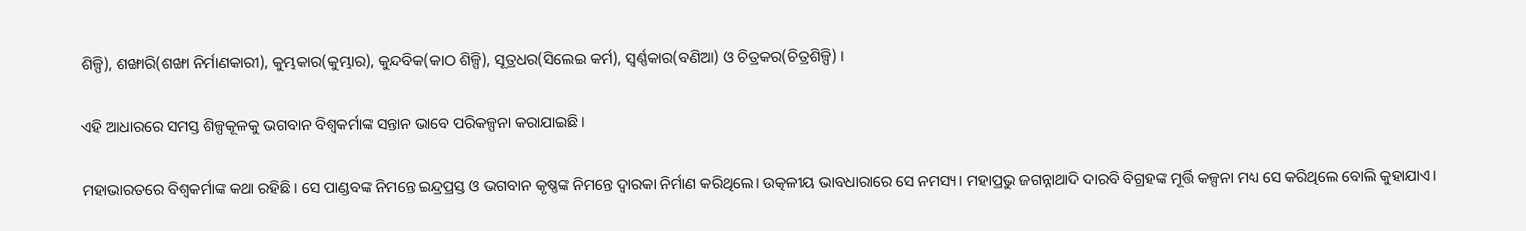ଶିଳ୍ପି), ଶଙ୍ଖାରି(ଶଙ୍ଖା ନିର୍ମାଣକାରୀ), କୁମ୍ଭକାର(କୁମ୍ଭାର), କୁନ୍ଦବିକ(କାଠ ଶିଳ୍ପି), ସୂତ୍ରଧର(ସିଲେଇ କର୍ମ), ସ୍ୱର୍ଣ୍ଣକାର(ବଣିଆ) ଓ ଚିତ୍ରକର(ଚିତ୍ରଶିଳ୍ପି) ।

ଏହି ଆଧାରରେ ସମସ୍ତ ଶିଳ୍ପକୂଳକୁ ଭଗବାନ ବିଶ୍ୱକର୍ମାଙ୍କ ସନ୍ତାନ ଭାବେ ପରିକଳ୍ପନା କରାଯାଇଛି।

ମହାଭାରତରେ ବିଶ୍ୱକର୍ମାଙ୍କ କଥା ରହିଛି। ସେ ପାଣ୍ଡବଙ୍କ ନିମନ୍ତେ ଇନ୍ଦ୍ରପ୍ରସ୍ତ ଓ ଭଗବାନ କୃଷ୍ଣଙ୍କ ନିମନ୍ତେ ଦ୍ୱାରକା ନିର୍ମାଣ କରିଥିଲେ। ଉତ୍କଳୀୟ ଭାବଧାରାରେ ସେ ନମସ୍ୟ। ମହାପ୍ରଭୁ ଜଗନ୍ନାଥାଦି ଦାରବି ବିଗ୍ରହଙ୍କ ମୂର୍ତ୍ତି କଳ୍ପନା ମଧ୍ୟ ସେ କରିଥିଲେ ବୋଲି କୁହାଯାଏ।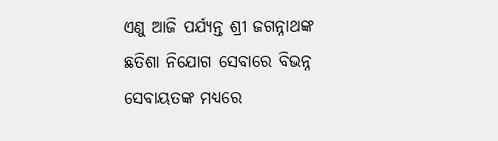ଏଣୁ ଆଜି ପର୍ଯ୍ୟନ୍ତ ଶ୍ରୀ ଜଗନ୍ନାଥଙ୍କ ଛତିଶା ନିଯୋଗ ସେବାରେ ବିଭନ୍ନ ସେବାୟତଙ୍କ ମଧ୍ୟରେ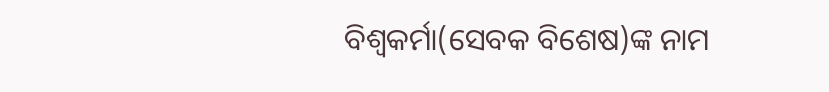ବିଶ୍ୱକର୍ମା(ସେବକ ବିଶେଷ)ଙ୍କ ନାମ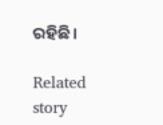ରହିଛି।

Related story